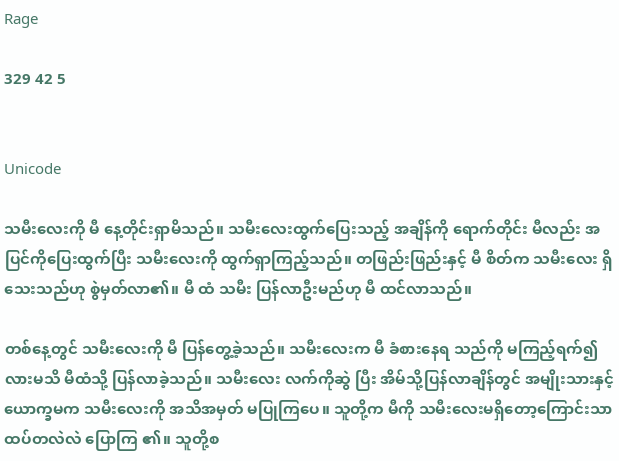Rage

329 42 5


Unicode

သမီးလေးကို မီ နေ့တိုင်းရှာမိသည်။ သမီးလေးထွက်ပြေးသည့် အချိန်ကို ရောက်တိုင်း မီလည်း အပြင်ကိုပြေးထွက်ပြီး သမီးလေးကို ထွက်ရှာကြည့်သည်။ တဖြည်းဖြည်းနှင့် မီ စိတ်က သမီးလေး ရှိသေးသည်ဟု စွဲမှတ်လာ၏။ မီ ထံ သမီး ပြန်လာဦးမည်ဟု မီ ထင်လာသည်။

တစ်နေ့တွင် သမီးလေးကို မီ ပြန်တွေ့ခဲ့သည်။ သမီးလေးက မီ ခံစားနေရ သည်ကို မကြည့်ရက်၍လားမသိ မီထံသို့ ပြန်လာခဲ့သည်။ သမီးလေး လက်ကိုဆွဲ ပြီး အိမ်သို့ပြန်လာချိန်တွင် အမျိုးသားနှင့်ယောက္ခမက သမီးလေးကို အသိအမှတ် မပြုကြပေ။ သူတို့က မီကို သမီးလေးမရှိတော့ကြောင်းသာ ထပ်တလဲလဲ ပြောကြ ၏။ သူတို့စ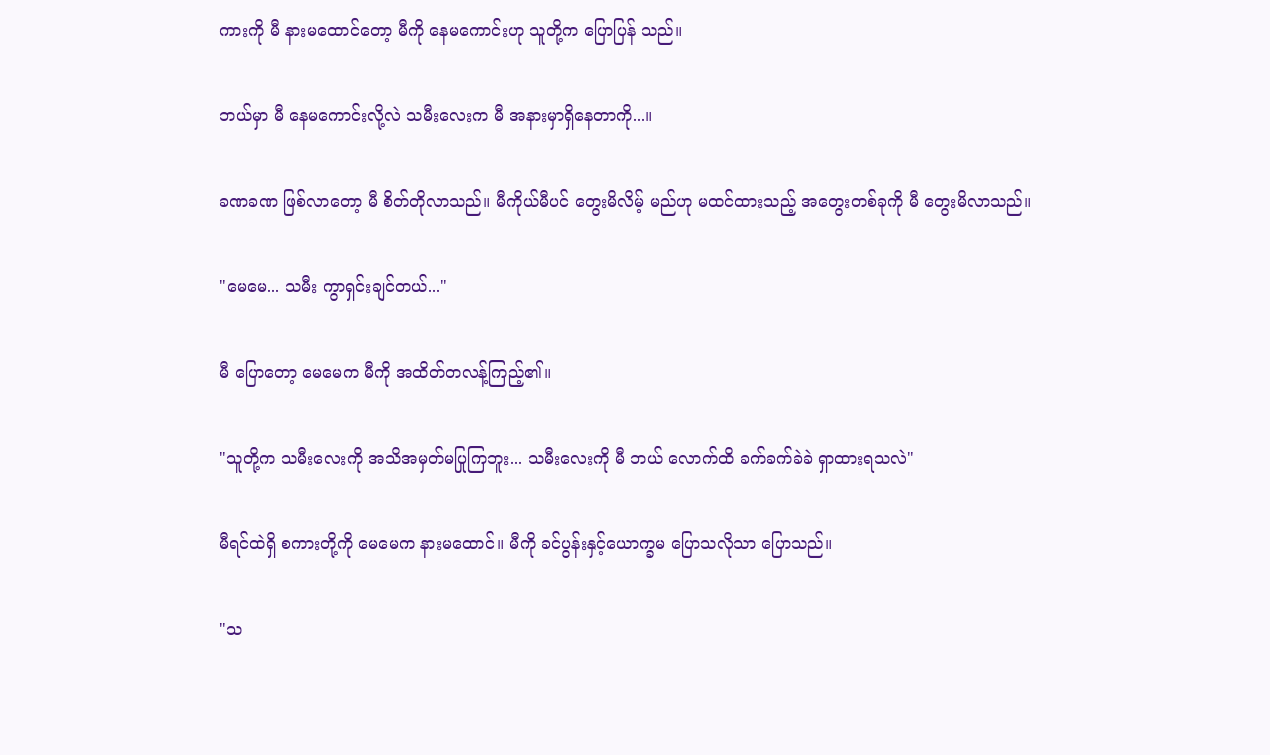ကားကို မီ နားမထောင်တော့ မီကို နေမကောင်းဟု သူတို့က ပြောပြန် သည်။

ဘယ်မှာ မီ နေမကောင်းလို့လဲ သမီးလေးက မီ အနားမှာရှိနေတာကို...။

ခဏခဏ ဖြစ်လာတော့ မီ စိတ်တိုလာသည်။ မီကိုယ်မီပင် တွေးမိလိမ့် မည်ဟု မထင်ထားသည့် အတွေးတစ်ခုကို မီ တွေးမိလာသည်။

"မေမေ... သမီး ကွာရှင်းချင်တယ်..."

မီ ပြောတော့ မေမေက မီကို အထိတ်တလန့်ကြည့်၏။

"သူတို့က သမီးလေးကို အသိအမှတ်မပြုကြဘူး... သမီးလေးကို မီ ဘယ် လောက်ထိ ခက်ခက်ခဲခဲ ရှာထားရသလဲ"

မီရင်ထဲရှိ စကားတို့ကို မေမေက နားမထောင်။ မီကို ခင်ပွန်းနှင့်ယောက္ခမ ပြောသလိုသာ ပြောသည်။

"သ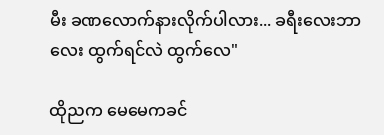မီး ခဏလောက်နားလိုက်ပါလား... ခရီးလေးဘာလေး ထွက်ရင်လဲ ထွက်လေ"

ထိုညက မေမေကခင်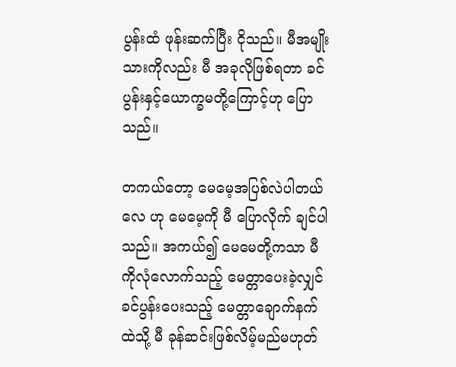ပွန်းထံ ဖုန်းဆက်ပြီး ငိုသည်။ မီအမျိုးသားကိုလည်း မီ အခုလိုဖြစ်ရတာ ခင်ပွန်းနှင့်ယောက္ခမတို့ကြောင့်ဟု ပြောသည်။

တကယ်တော့ မေမေ့အပြစ်လဲပါတယ်လေ ဟု မေမေ့ကို မီ ပြောလိုက် ချင်ပါသည်။ အကယ်၍ မေမေတို့ကသာ မီကိုလုံလောက်သည့် မေတ္တာပေးခဲ့လျှင် ခင်ပွန်းပေးသည့် မေတ္တာချောက်နက်ထဲသို့ မီ ခုန်ဆင်းဖြစ်လိမ့်မည်မဟုတ်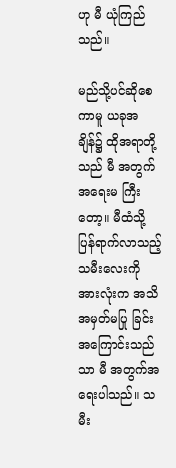ဟု မီ ယုံကြည်သည်။

မည်သို့ပင်ဆိုစေကာမူ ယခုအချိန်၌ ထိုအရာတို့သည် မီ အတွက်အရေးမ ကြီးတော့။ မီထံသို့ ပြန်ရာက်လာသည့် သမီးလေးကို အားလုံးက အသိအမှတ်မပြု ခြင်းအကြောင်းသည်သာ မီ အတွက်အရေးပါသည်။ သမီး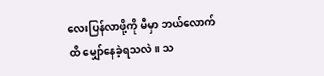လေးပြန်လာဖို့ကို မီမှာ ဘယ်လောက်ထိ မျှော်နေခဲ့ရသလဲ။ သ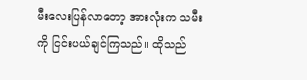မီးလေးပြန်လာတော့ အားလုံးက သမီးကို ငြင်းပယ်ချင်ကြသည်။ ထိုသည်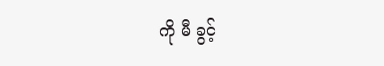ကို မီ ခွင့်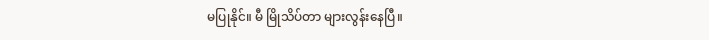မပြုနိုင်။ မီ မြိုသိပ်တာ များလွန်းနေပြီ။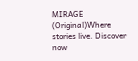MIRAGE (Original)Where stories live. Discover now